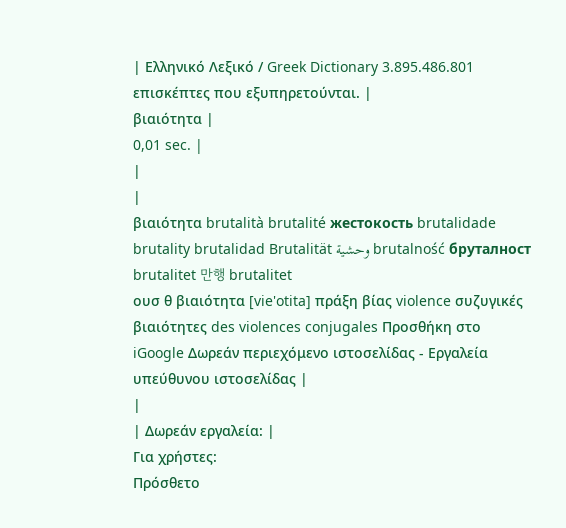| Ελληνικό Λεξικό / Greek Dictionary 3.895.486.801 επισκέπτες που εξυπηρετούνται. |
βιαιότητα |
0,01 sec. |
|
|
βιαιότητα brutalità brutalité жестокость brutalidade brutality brutalidad Brutalität وحشية brutalność бруталност brutalitet 만행 brutalitet
ουσ θ βιαιότητα [vie'otita] πράξη βίας violence συζυγικές βιαιότητες des violences conjugales Προσθήκη στο iGoogle Δωρεάν περιεχόμενο ιστοσελίδας - Εργαλεία υπεύθυνου ιστοσελίδας |
|
| Δωρεάν εργαλεία: |
Για χρήστες:
Πρόσθετο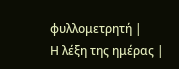φυλλομετρητή |
Η λέξη της ημέρας |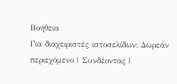Βοήθεια
Για διαχειριστές ιστοσελίδων: Δωρεάν περιεχόμενο | Συνδέοντας |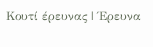Κουτί έρευνας | Έρευνα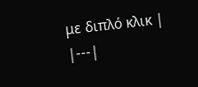με διπλό κλικ |
|---|